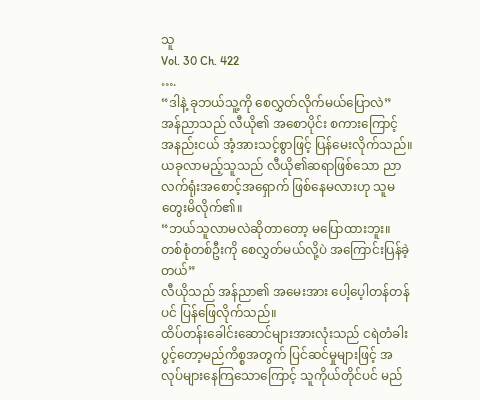သူ
Vol. 30 Ch. 422
….
“ဒါနဲ့ ခုဘယ်သူ့ကို စေလွှတ်လိုက်မယ်ပြောလဲ”
အန်ညာသည် လီယို၏ အစောပိုင်း စကားကြောင့် အနည်းငယ် အံ့အားသင့်စွာဖြင့် ပြန်မေးလိုက်သည်။
ယခုလာမည့်သူသည် လီယို၏ဆရာဖြစ်သော ညာလက်ရုံးအစောင့်အရှောက် ဖြစ်နေမလားဟု သူမတွေးမိလိုက်၏။
“ဘယ်သူလာမလဲဆိုတာတော့ မပြောထားဘူး။ တစ်စုံတစ်ဦးကို စေလွှတ်မယ်လို့ပဲ အကြောင်းပြန်ခဲ့တယ်”
လီယိုသည် အန်ညာ၏ အမေးအား ပေါ့ပေ့ါတန်တန်ပင် ပြန်ဖြေလိုက်သည်။
ထိပ်တန်းခေါင်းဆောင်များအားလုံးသည် ငရဲတံခါးပွင့်တော့မည်ကိစ္စအတွက် ပြင်ဆင်မှုများဖြင့် အလုပ်များနေကြသောကြောင့် သူကိုယ်တိုင်ပင် မည်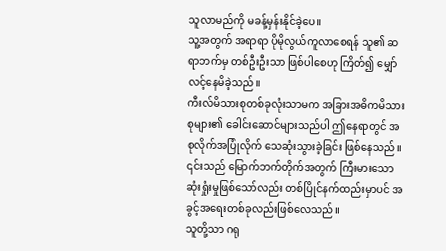သူလာမည်ကို မခန့်မှန်းနိုင်ခဲ့ပေ။
သူ့အတွက် အရာရာ ပိုမိုလွယ်ကူလာစေရန် သူ၏ ဆရာဘက်မှ တစ်ဦးဦးသာ ဖြစ်ပါစေဟု ကြိတ်၍ မျှော်လင့်နေမိခဲ့သည်။
ကီးလ်မိသားစုတစ်ခုလုံးသာမက အခြားအဓိကမိသားစုများ၏ ခေါင်းဆောင်များသည်ပါ ဤနေရာတွင် အစုလိုက်အပြုံလိုက် သေဆုံးသွားခဲ့ခြင်း ဖြစ်နေသည်။
၎င်းသည် မြောက်ဘက်တိုက်အတွက် ကြီးမားသော ဆုံးရှုံးမှုဖြစ်သော်လည်း တစ်ပြိုင်နက်ထည်းမှာပင် အခွင့်အရေးတစ်ခုလည်းဖြစ်လေသည်။
သူတို့သာ ဂရု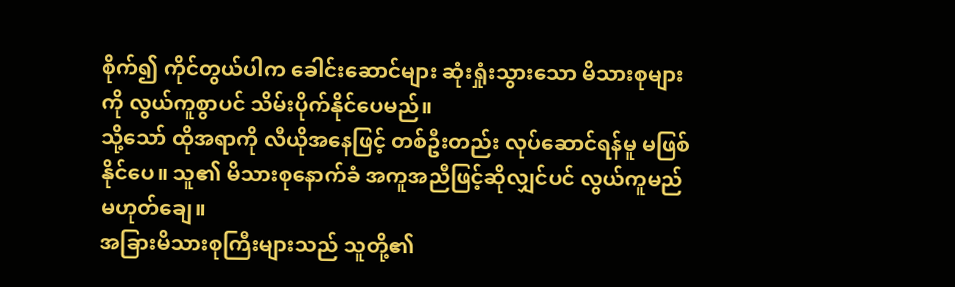စိုက်၍ ကိုင်တွယ်ပါက ခေါင်းဆောင်များ ဆုံးရှုံးသွားသော မိသားစုများကို လွယ်ကူစွာပင် သိမ်းပိုက်နိုင်ပေမည်။
သို့သော် ထိုအရာကို လီယိုအနေဖြင့် တစ်ဦးတည်း လုပ်ဆောင်ရန်မူ မဖြစ်နိုင်ပေ။ သူ၏ မိသားစုနောက်ခံ အကူအညီဖြင့်ဆိုလျှင်ပင် လွယ်ကူမည်မဟုတ်ချေ။
အခြားမိသားစုကြီးများသည် သူတို့၏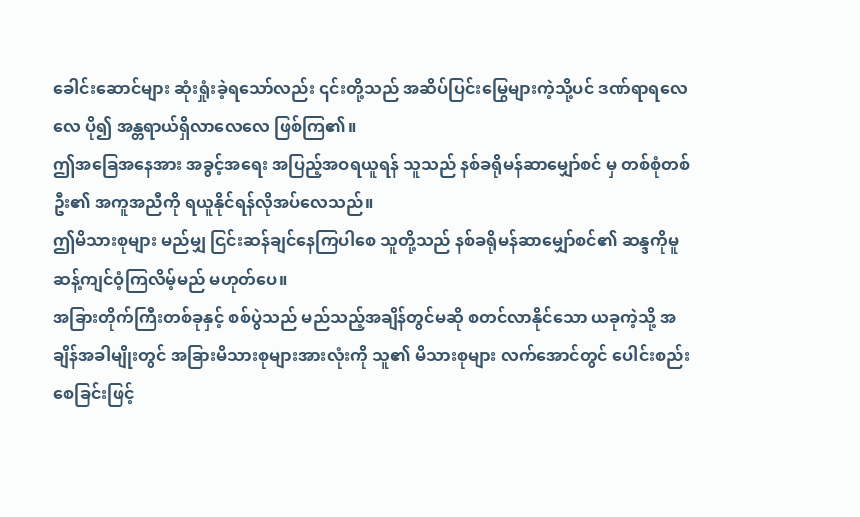ခေါင်းဆောင်များ ဆုံးရှုံးခဲ့ရသော်လည်း ၎င်းတို့သည် အဆိပ်ပြင်းမြွေများကဲ့သို့ပင် ဒဏ်ရာရလေလေ ပို၍ အန္တရာယ်ရှိလာလေလေ ဖြစ်ကြ၏။
ဤအခြေအနေအား အခွင့်အရေး အပြည့်အဝရယူရန် သူသည် နစ်ခရိုမန်ဆာမျှော်စင် မှ တစ်စုံတစ်ဦး၏ အကူအညီကို ရယူနိုင်ရန်လိုအပ်လေသည်။
ဤမိသားစုများ မည်မျှ ငြင်းဆန်ချင်နေကြပါစေ သူတို့သည် နစ်ခရိုမန်ဆာမျှော်စင်၏ ဆန္ဒကိုမူ ဆန့်ကျင်ဝံ့ကြလိမ့်မည် မဟုတ်ပေ။
အခြားတိုက်ကြီးတစ်ခုနှင့် စစ်ပွဲသည် မည်သည့်အချိန်တွင်မဆို စတင်လာနိုင်သော ယခုကဲ့သို့ အချိန်အခါမျိုးတွင် အခြားမိသားစုများအားလုံးကို သူ၏ မိသားစုများ လက်အောင်တွင် ပေါင်းစည်းစေခြင်းဖြင့်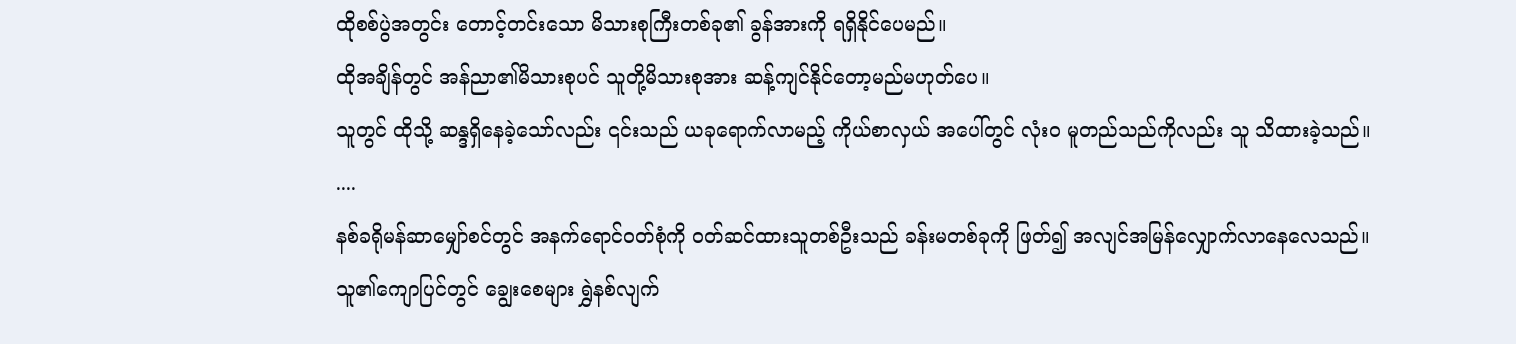ထိုစစ်ပွဲအတွင်း တောင့်တင်းသော မိသားစုကြီးတစ်ခု၏ ခွန်အားကို ရရှိနိုင်ပေမည်။
ထိုအချိန်တွင် အန်ညာ၏မိသားစုပင် သူတို့မိသားစုအား ဆန့်ကျင်နိုင်တော့မည်မဟုတ်ပေ။
သူတွင် ထိုသို့ ဆန္ဒရှိနေခဲ့သော်လည်း ၎င်းသည် ယခုရောက်လာမည့် ကိုယ်စာလှယ် အပေါ်တွင် လုံးဝ မူတည်သည်ကိုလည်း သူ သိထားခဲ့သည်။
....
နစ်ခရိုမန်ဆာမျှော်စင်တွင် အနက်ရောင်ဝတ်စုံကို ဝတ်ဆင်ထားသူတစ်ဦးသည် ခန်းမတစ်ခုကို ဖြတ်၍ အလျင်အမြန်လျှောက်လာနေလေသည်။
သူ၏ကျောပြင်တွင် ချွေးစေများ ရွှဲနစ်လျက်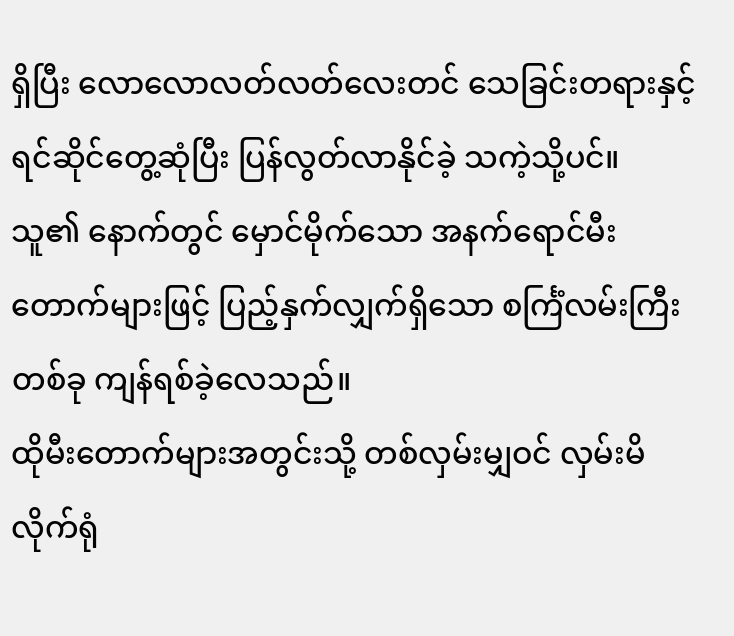ရှိပြီး လောလောလတ်လတ်လေးတင် သေခြင်းတရားနှင့် ရင်ဆိုင်တွေ့ဆုံပြီး ပြန်လွတ်လာနိုင်ခဲ့ သကဲ့သို့ပင်။
သူ၏ နောက်တွင် မှောင်မိုက်သော အနက်ရောင်မီးတောက်များဖြင့် ပြည့်နှက်လျှက်ရှိသော စင်္ကြံလမ်းကြီးတစ်ခု ကျန်ရစ်ခဲ့လေသည်။
ထိုမီးတောက်များအတွင်းသို့ တစ်လှမ်းမျှဝင် လှမ်းမိလိုက်ရုံ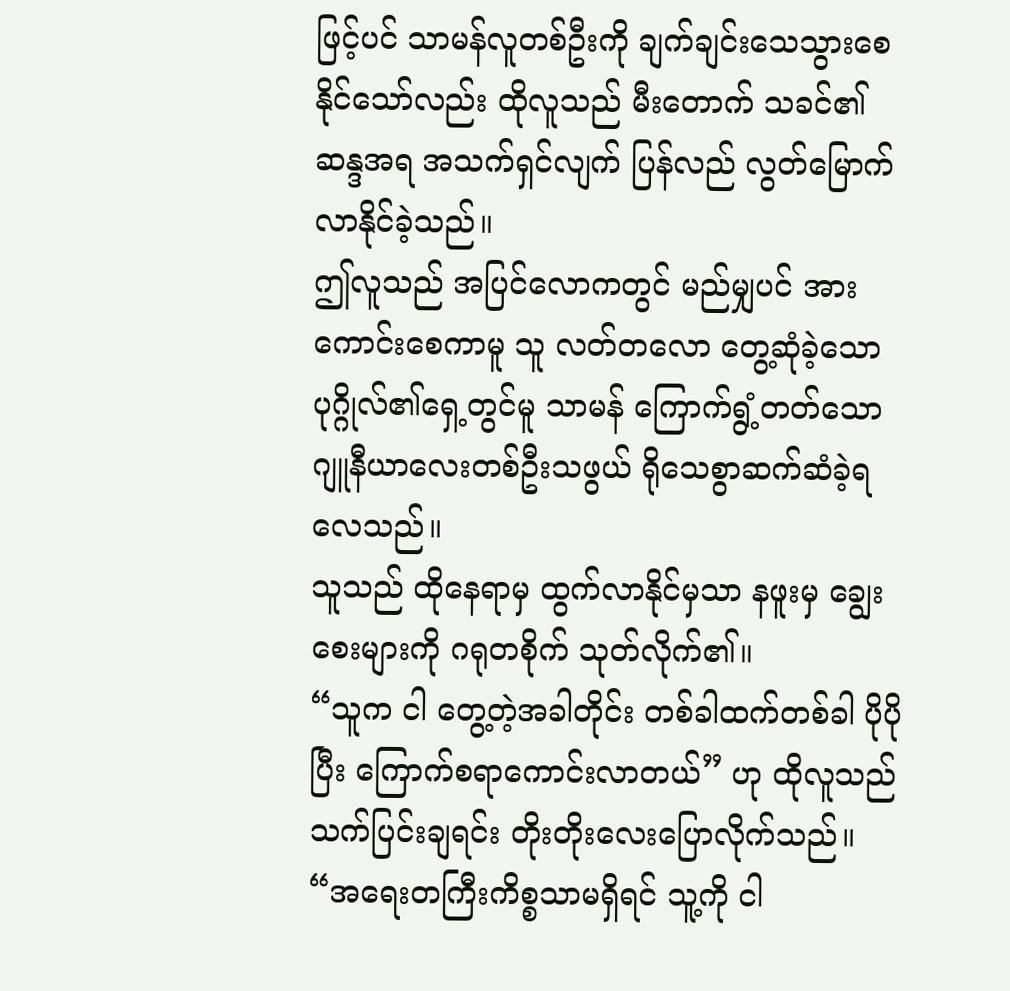ဖြင့်ပင် သာမန်လူတစ်ဦးကို ချက်ချင်းသေသွားစေနိုင်သော်လည်း ထိုလူသည် မီးတောက် သခင်၏ ဆန္ဒအရ အသက်ရှင်လျက် ပြန်လည် လွတ်မြောက်လာနိုင်ခဲ့သည်။
ဤလူသည် အပြင်လောကတွင် မည်မျှပင် အားကောင်းစေကာမူ သူ လတ်တလော တွေ့ဆုံခဲ့သော ပုဂ္ဂိုလ်၏ရှေ့တွင်မူ သာမန် ကြောက်ရွံ့တတ်သော ဂျူနီယာလေးတစ်ဦးသဖွယ် ရိုသေစွာဆက်ဆံခဲ့ရလေသည်။
သူသည် ထိုနေရာမှ ထွက်လာနိုင်မှသာ နဖူးမှ ချွေးစေးများကို ဂရုတစိုက် သုတ်လိုက်၏။
“သူက ငါ တွေ့တဲ့အခါတိုင်း တစ်ခါထက်တစ်ခါ ပိုပိုပြီး ကြောက်စရာကောင်းလာတယ်” ဟု ထိုလူသည် သက်ပြင်းချရင်း တိုးတိုးလေးပြောလိုက်သည်။
“အရေးတကြီးကိစ္စသာမရှိရင် သူ့ကို ငါ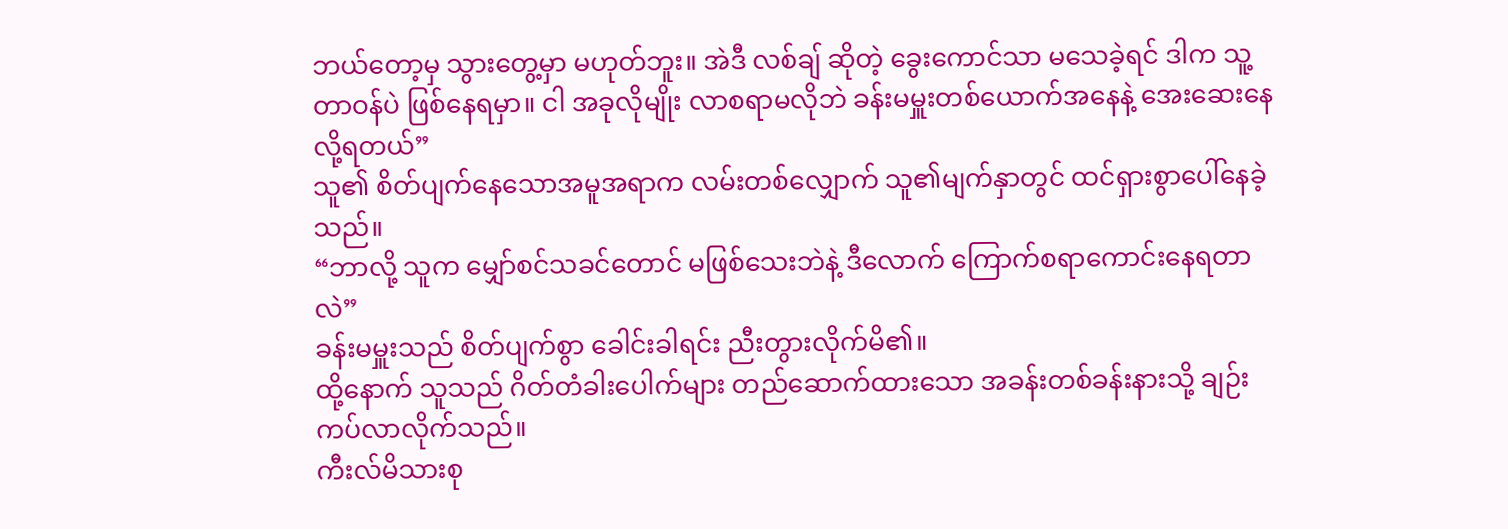ဘယ်တော့မှ သွားတွေ့မှာ မဟုတ်ဘူး။ အဲဒီ လစ်ချ် ဆိုတဲ့ ခွေးကောင်သာ မသေခဲ့ရင် ဒါက သူ့တာဝန်ပဲ ဖြစ်နေရမှာ။ ငါ အခုလိုမျိုး လာစရာမလိုဘဲ ခန်းမမှူးတစ်ယောက်အနေနဲ့ အေးဆေးနေလို့ရတယ်”
သူ၏ စိတ်ပျက်နေသောအမူအရာက လမ်းတစ်လျှောက် သူ၏မျက်နှာတွင် ထင်ရှားစွာပေါ်နေခဲ့သည်။
“ဘာလို့ သူက မျှော်စင်သခင်တောင် မဖြစ်သေးဘဲနဲ့ ဒီလောက် ကြောက်စရာကောင်းနေရတာလဲ”
ခန်းမမှူးသည် စိတ်ပျက်စွာ ခေါင်းခါရင်း ညီးတွားလိုက်မိ၏။
ထို့နောက် သူသည် ဂိတ်တံခါးပေါက်များ တည်ဆောက်ထားသော အခန်းတစ်ခန်းနားသို့ ချဉ်းကပ်လာလိုက်သည်။
ကီးလ်မိသားစု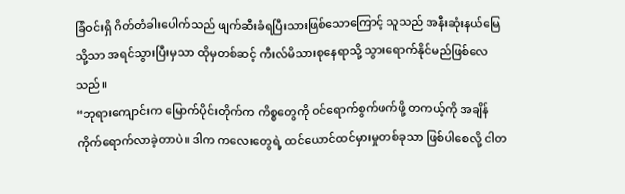ခြံဝင်းရှိ ဂိတ်တံခါးပေါက်သည် ဖျက်ဆီးခံရပြီးသားဖြစ်သောကြောင့် သူသည် အနီးဆုံးနယ်မြေသို့သာ အရင်သွားပြီးမှသာ ထိုမှတစ်ဆင့် ကီးလ်မိသားစုနေရာသို့ သွားရောက်နိုင်မည်ဖြစ်လေသည်။
“ဘုရားကျောင်းက မြောက်ပိုင်းတိုက်က ကိစ္စတွေကို ဝင်ရောက်စွက်ဖက်ဖို့ တကယ့်ကို အချိန်ကိုက်ရောက်လာခဲ့တာပဲ။ ဒါက ကလေးတွေရဲ့ ထင်ယောင်ထင်မှားမှုတစ်ခုသာ ဖြစ်ပါစေလို့ ငါတ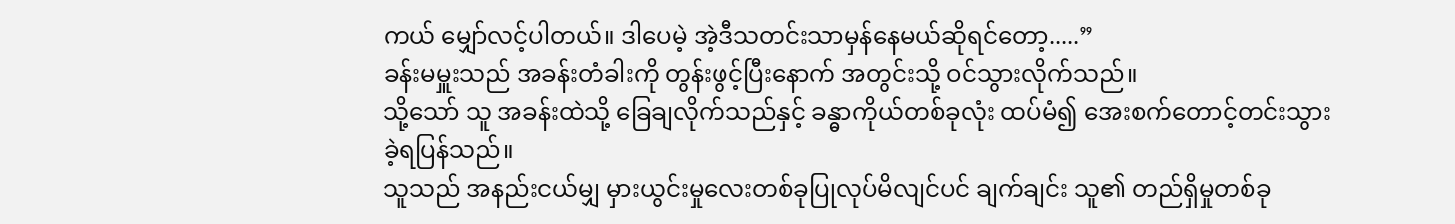ကယ် မျှော်လင့်ပါတယ်။ ဒါပေမဲ့ အဲ့ဒီသတင်းသာမှန်နေမယ်ဆိုရင်တော့.....”
ခန်းမမှူးသည် အခန်းတံခါးကို တွန်းဖွင့်ပြီးနောက် အတွင်းသို့ ဝင်သွားလိုက်သည်။
သို့သော် သူ အခန်းထဲသို့ ခြေချလိုက်သည်နှင့် ခန္ဓာကိုယ်တစ်ခုလုံး ထပ်မံ၍ အေးစက်တောင့်တင်းသွားခဲ့ရပြန်သည်။
သူသည် အနည်းငယ်မျှ မှားယွင်းမှုလေးတစ်ခုပြုလုပ်မိလျင်ပင် ချက်ချင်း သူ၏ တည်ရှိမှုတစ်ခု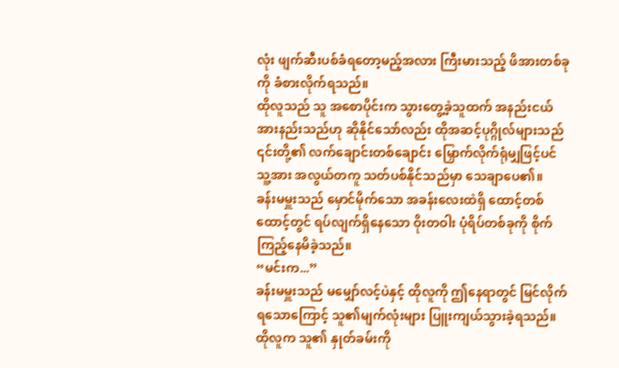လုံး ဖျက်ဆီးပစ်ခံရတော့မည့်အလား ကြီးမားသည့် ဖိအားတစ်ခုကို ခံစားလိုက်ရသည်။
ထိုလူသည် သူ အစောပိုင်းက သွားတွေ့ခဲ့သူထက် အနည်းငယ် အားနည်းသည်ဟု ဆိုနိုင်သော်လည်း ထိုအဆင့်ပုဂ္ဂိုလ်များသည် ၎င်းတို့၏ လက်ချောင်းတစ်ချောင်း မြှောက်လိုက်ရုံမျှဖြင့်ပင် သူ့အား အလွယ်တကူ သတ်ပစ်နိုင်သည်မှာ သေချာပေ၏။
ခန်းမမှူးသည် မှောင်မိုက်သော အခန်းလေးထဲရှိ ထောင့်တစ်ထောင့်တွင် ရပ်လျက်ရှိနေသော ဝိုးတဝါး ပုံရိပ်တစ်ခုကို စိုက်ကြည့်နေမိခဲ့သည်။
“မင်းက...”
ခန်းမမှူးသည် မမျှော်လင့်ပဲနှင့် ထိုလူကို ဤနေရာတွင် မြင်လိုက်ရသောကြောင့် သူ၏မျက်လုံးများ ပြူးကျယ်သွားခဲ့ရသည်။
ထိုလူက သူ၏ နှုတ်ခမ်းကို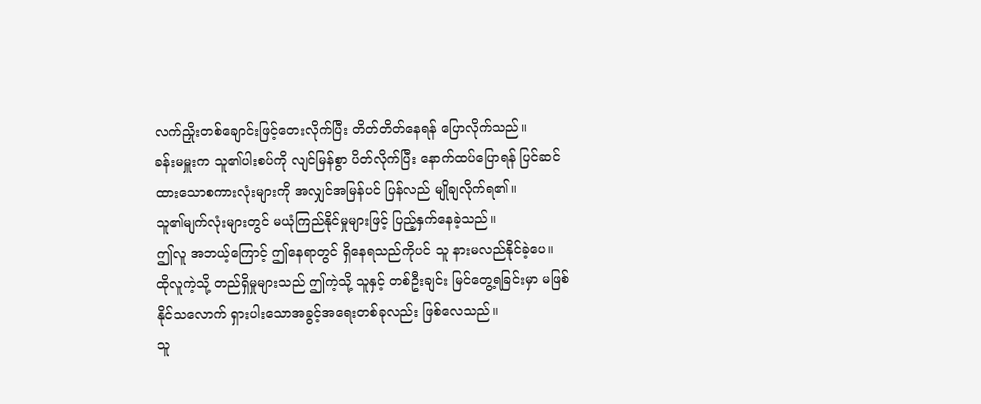လက်ညှိုးတစ်ချောင်းဖြင့်တေးလိုက်ပြီး တိတ်တိတ်နေရန် ပြောလိုက်သည်။
ခန်းမမှူးက သူ၏ပါးစပ်ကို လျင်မြန်စွာ ပိတ်လိုက်ပြီး နောက်ထပ်ပြောရန် ပြင်ဆင်ထားသောစကားလုံးများကို အလျှင်အမြန်ပင် ပြန်လည် မျိုချလိုက်ရ၏။
သူ၏မျက်လုံးများတွင် မယုံကြည်နိုင်မှုများဖြင့် ပြည့်နှက်နေခဲ့သည်။
ဤလူ အဘယ့်ကြောင့် ဤနေရာတွင် ရှိနေရသည်ကိုပင် သူ နားမလည်နိုင်ခဲ့ပေ။
ထိုလူကဲ့သို့ တည်ရှိမှုများသည် ဤကဲ့သို့ သူနှင့် တစ်ဦးချင်း မြင်တွေ့ရခြင်းမှာ မဖြစ်နိုင်သလောက် ရှားပါးသောအခွင့်အရေးတစ်ခုလည်း ဖြစ်လေသည်။
သူ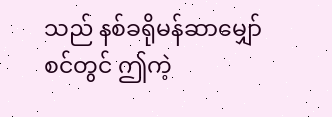သည် နစ်ခရိုမန်ဆာမျှော်စင်တွင် ဤကဲ့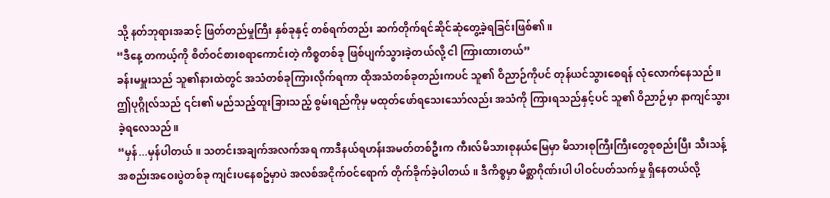သို့ နတ်ဘုရားအဆင့် ဖြတ်တည်မှုကြီး နှစ်ခုနှင့် တစ်ရက်တည်း ဆက်တိုက်ရင်ဆိုင်ဆုံတွေ့ခဲ့ရခြင်းဖြစ်၏။
“ဒီနေ့ တကယ့်ကို စိတ်ဝင်စားစရာကောင်းတဲ့ ကိစ္စတစ်ခု ဖြစ်ပျက်သွားခဲ့တယ်လို့ ငါ ကြားထားတယ်”
ခန်းမမှူးသည် သူ၏နားထဲတွင် အသံတစ်ခုကြားလိုက်ရကာ ထိုအသံတစ်ခုတည်းကပင် သူ၏ ဝိညာဉ်ကိုပင် တုန်ယင်သွားစေရန် လုံလောက်နေသည်။
ဤပုဂ္ဂိုလ်သည် ၎င်း၏ မည်သည့်ထူးခြားသည့် စွမ်းရည်ကိုမှ မထုတ်ဖော်ရသေးသော်လည်း အသံကို ကြားရသည်နှင့်ပင် သူ၏ ဝိညာဉ်မှာ နာကျင်သွားခဲ့ရလေသည်။
“မှန်...မှန်ပါတယ်။ သတင်းအချက်အလက်အရ ကာဒီနယ်ရဟန်းအမတ်တစ်ဦးက ကီးလ်မိသားစုနယ်မြေမှာ မိသားစုကြီးကြီးတွေစုစည်းပြီး သီးသန့် အစည်းအဝေးပွဲတစ်ခု ကျင်းပနေစဥ်မှာပဲ အလစ်အငိုက်ဝင်ရောက် တိုက်ခိုက်ခဲ့ပါတယ်။ ဒီကိစ္စမှာ မိစ္ဆာဂိုဏ်းပါ ပါဝင်ပတ်သက်မှု ရှိနေတယ်လို့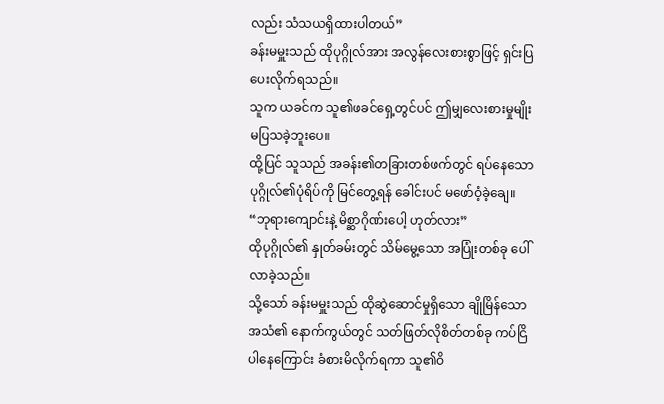လည်း သံသယရှိထားပါတယ်”
ခန်းမမှူးသည် ထိုပုဂ္ဂိုလ်အား အလွန်လေးစားစွာဖြင့် ရှင်းပြပေးလိုက်ရသည်။
သူက ယခင်က သူ၏ဖခင်ရှေ့တွင်ပင် ဤမျှလေးစားမှုမျိုးမပြသခဲ့ဘူးပေ။
ထို့ပြင် သူသည် အခန်း၏တခြားတစ်ဖက်တွင် ရပ်နေသော ပုဂ္ဂိုလ်၏ပုံရိပ်ကို မြင်တွေ့ရန် ခေါင်းပင် မဖော်ဝံ့ခဲ့ချေ။
“ဘုရားကျောင်းနဲ့ မိစ္ဆာဂိုဏ်းပေါ့ ဟုတ်လား”
ထိုပုဂ္ဂိုလ်၏ နှုတ်ခမ်းတွင် သိမ်မွေ့သော အပြုံးတစ်ခု ပေါ်လာခဲ့သည်။
သို့သော် ခန်းမမှူးသည် ထိုဆွဲဆောင်မှုရှိသော ချိုမြိန်သောအသံ၏ နောက်ကွယ်တွင် သတ်ဖြတ်လိုစိတ်တစ်ခု ကပ်ငြိပါနေကြောင်း ခံစားမိလိုက်ရကာ သူ၏ဝိ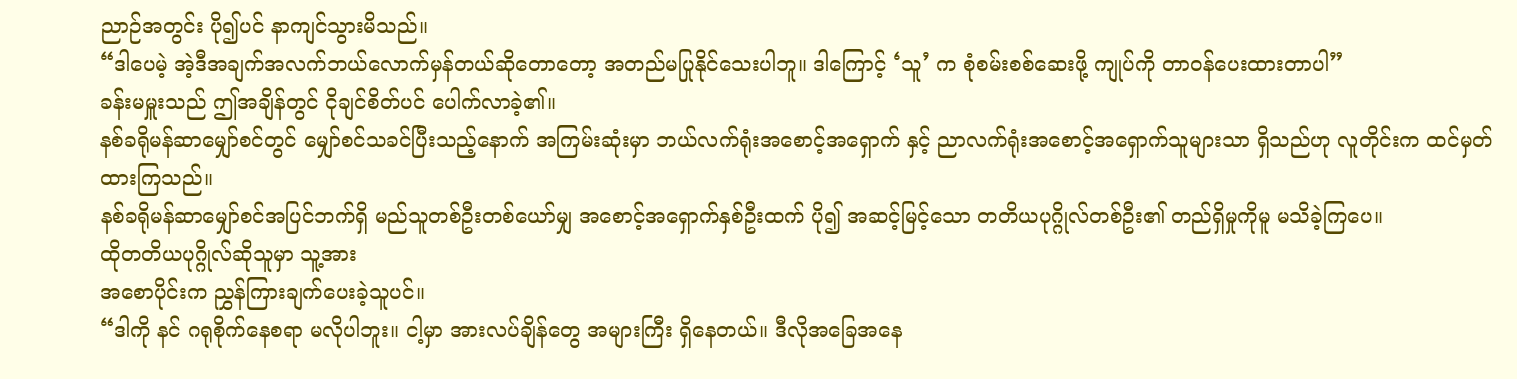ညာဉ်အတွင်း ပို၍ပင် နာကျင်သွားမိသည်။
“ဒါပေမဲ့ အဲ့ဒီအချက်အလက်ဘယ်လောက်မှန်တယ်ဆိုတောတော့ အတည်မပြုနိုင်သေးပါဘူ။ ဒါကြောင့် ‘သူ’ က စုံစမ်းစစ်ဆေးဖို့ ကျုပ်ကို တာဝန်ပေးထားတာပါ”
ခန်းမမှူးသည် ဤအချိန်တွင် ငိုချင်စိတ်ပင် ပေါက်လာခဲ့၏။
နစ်ခရိုမန်ဆာမျှော်စင်တွင် မျှော်စင်သခင်ပြီးသည့်နောက် အကြမ်းဆုံးမှာ ဘယ်လက်ရုံးအစောင့်အရှောက် နှင့် ညာလက်ရုံးအစောင့်အရှောက်သူများသာ ရှိသည်ဟု လူတိုင်းက ထင်မှတ်ထားကြသည်။
နစ်ခရိုမန်ဆာမျှော်စင်အပြင်ဘက်ရှိ မည်သူတစ်ဦးတစ်ယော်မျှ အစောင့်အရှောက်နှစ်ဦးထက် ပို၍ အဆင့်မြင့်သော တတိယပုဂ္ဂိုလ်တစ်ဦး၏ တည်ရှိမှုကိုမူ မသိခဲ့ကြပေ။
ထိုတတိယပုဂ္ဂိုလ်ဆိုသူမှာ သူ့အား
အစောပိုင်းက ညွှန်ကြားချက်ပေးခဲ့သူပင်။
“ဒါကို နင် ဂရုစိုက်နေစရာ မလိုပါဘူး။ ငါ့မှာ အားလပ်ချိန်တွေ အများကြီး ရှိနေတယ်။ ဒီလိုအခြေအနေ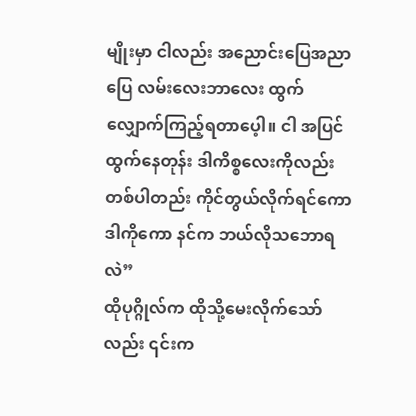မျိုးမှာ ငါလည်း အညောင်းပြေအညာပြေ လမ်းလေးဘာလေး ထွက်လျှောက်ကြည့်ရတာပေ့ါ။ ငါ အပြင်ထွက်နေတုန်း ဒါကိစ္စလေးကိုလည်း တစ်ပါတည်း ကိုင်တွယ်လိုက်ရင်ကော ဒါကိုကော နင်က ဘယ်လိုသဘောရလဲ”
ထိုပုဂ္ဂိုလ်က ထိုသို့မေးလိုက်သော်လည်း ၎င်းက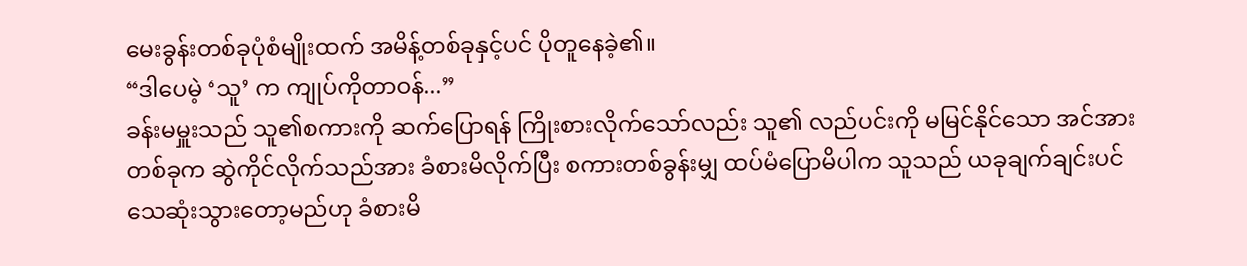မေးခွန်းတစ်ခုပုံစံမျိုးထက် အမိန့်တစ်ခုနှင့်ပင် ပိုတူနေခဲ့၏။
“ဒါပေမဲ့ ‘သူ’ က ကျုပ်ကိုတာဝန်...”
ခန်းမမှူးသည် သူ၏စကားကို ဆက်ပြောရန် ကြိုးစားလိုက်သော်လည်း သူ၏ လည်ပင်းကို မမြင်နိုင်သော အင်အားတစ်ခုက ဆွဲကိုင်လိုက်သည်အား ခံစားမိလိုက်ပြီး စကားတစ်ခွန်းမျှ ထပ်မံပြောမိပါက သူသည် ယခုချက်ချင်းပင် သေဆုံးသွားတော့မည်ဟု ခံစားမိ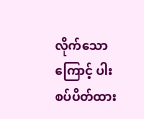လိုက်သောကြောင့် ပါးစပ်ပိတ်ထား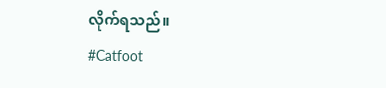လိုက်ရသည်။
#Catfoot